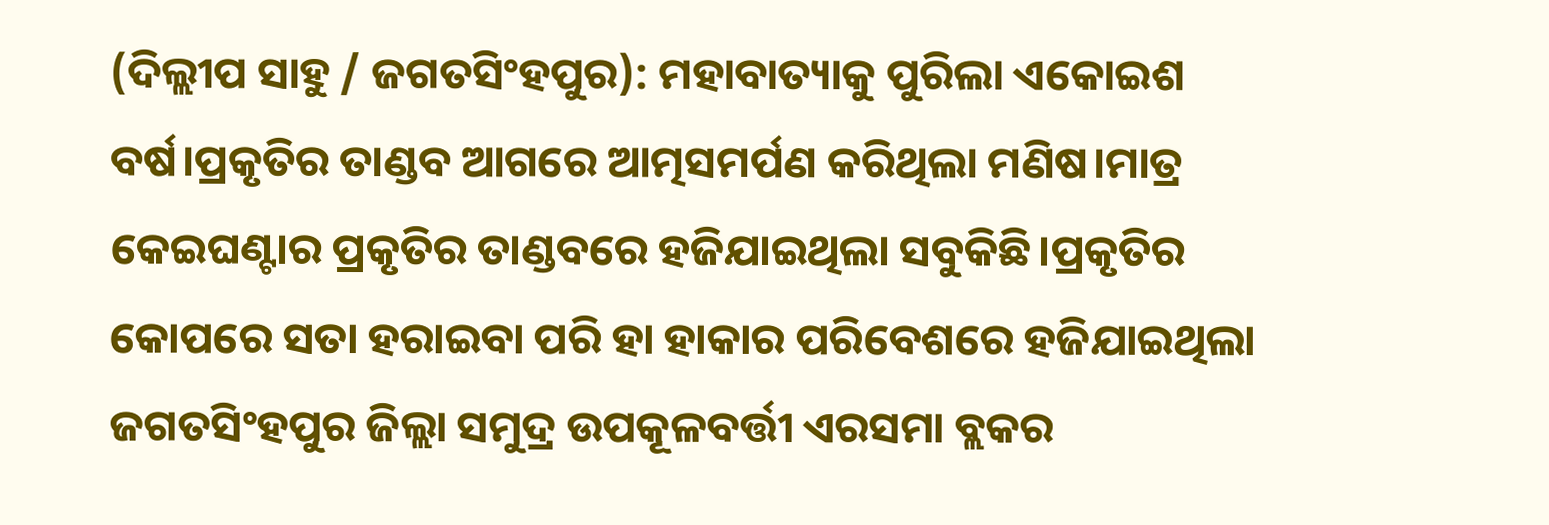(ଦିଲ୍ଲୀପ ସାହୁ / ଜଗତସିଂହପୁର): ମହାବାତ୍ୟାକୁ ପୁରିଲା ଏକୋଇଶ ବର୍ଷ।ପ୍ରକୃତିର ତାଣ୍ଡବ ଆଗରେ ଆତ୍ମସମର୍ପଣ କରିଥିଲା ମଣିଷ।ମାତ୍ର କେଇଘଣ୍ଟାର ପ୍ରକୃତିର ତାଣ୍ଡବରେ ହଜିଯାଇଥିଲା ସବୁକିଛି।ପ୍ରକୃତିର କୋପରେ ସତା ହରାଇବା ପରି ହା ହାକାର ପରିବେଶରେ ହଜିଯାଇଥିଲା ଜଗତସିଂହପୁର ଜିଲ୍ଲା ସମୁଦ୍ର ଉପକୂଳବର୍ତ୍ତୀ ଏରସମା ବ୍ଲକର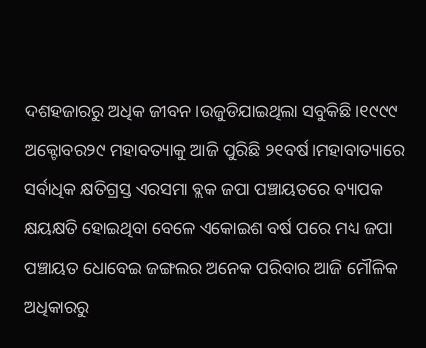ଦଶହଜାରରୁ ଅଧିକ ଜୀବନ।ଉଜୁଡିଯାଇଥିଲା ସବୁକିଛି।୧୯୯୯ ଅକ୍ଟୋବର୨୯ ମହାବତ୍ୟାକୁ ଆଜି ପୁରିଛି ୨୧ବର୍ଷ।ମହାବାତ୍ୟାରେ ସର୍ବାଧିକ କ୍ଷତିଗ୍ରସ୍ତ ଏରସମା ବ୍ଲକ ଜପା ପଞ୍ଚାୟତରେ ବ୍ୟାପକ କ୍ଷୟକ୍ଷତି ହୋଇଥିବା ବେଳେ ଏକୋଇଶ ବର୍ଷ ପରେ ମଧ୍ୟ ଜପା ପଞ୍ଚାୟତ ଧୋବେଇ ଜଙ୍ଗଲର ଅନେକ ପରିବାର ଆଜି ମୌଳିକ ଅଧିକାରରୁ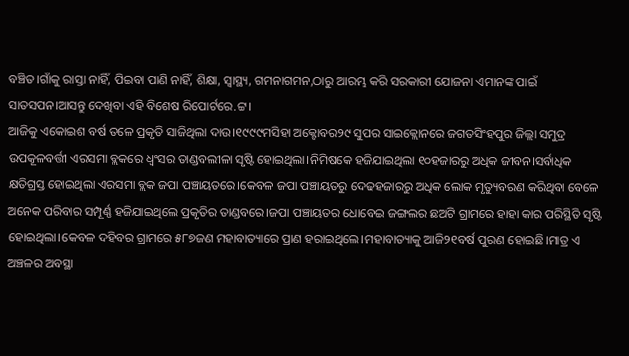ବଞ୍ଚିତ।ଗାଁକୁ ରାସ୍ତା ନାହିଁ, ପିଇବା ପାଣି ନାହିଁ, ଶିକ୍ଷା, ସ୍ୱାସ୍ଥ୍ୟ, ଗମନାଗମନ,ଠାରୁ ଆରମ୍ଭ କରି ସରକାରୀ ଯୋଜନା ଏମାନଙ୍କ ପାଇଁ ସାତସପନ।ଆସନ୍ତୁ ଦେଖିବା ଏହି ବିଶେଷ ରିପୋର୍ଟରେ.ଟ୍ଟ।
ଆଜିକୁ ଏକୋଇଶ ବର୍ଷ ତଳେ ପ୍ରକୃତି ସାଜିଥିଲା ଦାଉ।୧୯୯୯ମସିହା ଅକ୍ଟୋବର୨୯ ସୁପର ସାଇକ୍ଲୋନରେ ଜଗତସିଂହପୁର ଜିଲ୍ଲା ସମୁଦ୍ର ଉପକୂଳବର୍ତ୍ତୀ ଏରସମା ବ୍ଲକରେ ଧ୍ୱଂସର ତାଣ୍ଡବଲୀଳା ସୃଷ୍ଟି ହୋଇଥିଲା।ନିମିଷକେ ହଜିଯାଇଥିଲା ୧୦ହଜାରରୁ ଅଧିକ ଜୀବନ।ସର୍ବାଧିକ କ୍ଷତିଗ୍ରସ୍ତ ହୋଇଥିଲା ଏରସମା ବ୍ଲକ ଜପା ପଞ୍ଚାୟତରେ।କେବଳ ଜପା ପଞ୍ଚାୟତରୁ ଦେଢହଜାରରୁ ଅଧିକ ଲୋକ ମୃତ୍ୟୁବରଣ କରିଥିବା ବେଳେ ଅନେକ ପରିବାର ସମ୍ପୂର୍ଣ୍ଣ ହଜିଯାଇଥିଲେ ପ୍ରକୃତିର ତାଣ୍ଡବରେ।ଜପା ପଞ୍ଚାୟତର ଧୋବେଇ ଜଙ୍ଗଲର ଛଅଟି ଗ୍ରାମରେ ହାହା କାର ପରିସ୍ଥିତି ସୃଷ୍ଟି ହୋଇଥିଲା।କେବଳ ଦହିବର ଗ୍ରାମରେ ୫୮୭ଜଣ ମହାବାତ୍ୟାରେ ପ୍ରାଣ ହରାଇଥିଲେ।ମହାବାତ୍ୟାକୁ ଆଜି୨୧ବର୍ଷ ପୁରଣ ହୋଇଛି।ମାତ୍ର ଏ ଅଞ୍ଚଳର ଅବସ୍ଥା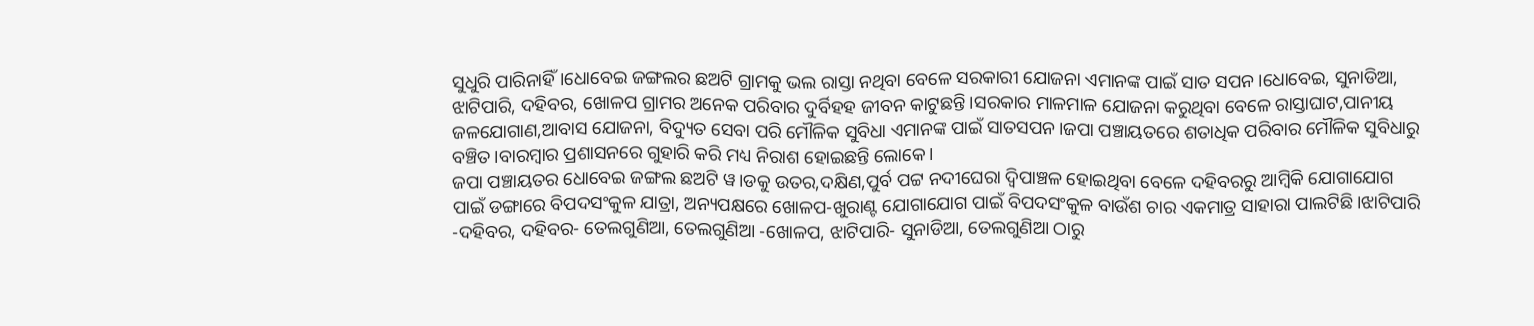ସୁଧୁରି ପାରିନାହିଁ।ଧୋବେଇ ଜଙ୍ଗଲର ଛଅଟି ଗ୍ରାମକୁ ଭଲ ରାସ୍ତା ନଥିବା ବେଳେ ସରକାରୀ ଯୋଜନା ଏମାନଙ୍କ ପାଇଁ ସାତ ସପନ।ଧୋବେଇ, ସୁନାଡିଆ, ଝାଟିପାରି, ଦହିବର, ଖୋଳପ ଗ୍ରାମର ଅନେକ ପରିବାର ଦୁର୍ବିହହ ଜୀବନ କାଟୁଛନ୍ତି।ସରକାର ମାଳମାଳ ଯୋଜନା କରୁଥିବା ବେଳେ ରାସ୍ତାଘାଟ,ପାନୀୟ ଜଳଯୋଗାଣ,ଆବାସ ଯୋଜନା, ବିଦ୍ୟୁତ ସେବା ପରି ମୌଳିକ ସୁବିଧା ଏମାନଙ୍କ ପାଇଁ ସାତସପନ।ଜପା ପଞ୍ଚାୟତରେ ଶତାଧିକ ପରିବାର ମୌଳିକ ସୁବିଧାରୁ ବଞ୍ଚିତ।ବାରମ୍ବାର ପ୍ରଶାସନରେ ଗୁହାରି କରି ମଧ୍ୟ ନିରାଶ ହୋଇଛନ୍ତି ଲୋକେ।
ଜପା ପଞ୍ଚାୟତର ଧୋବେଇ ଜଙ୍ଗଲ ଛଅଟି ୱ।ଡକୁ ଉତର,ଦକ୍ଷିଣ,ପୁର୍ବ ପଟ୍ଟ ନଦୀଘେରା ଦ୍ୱିପାଞ୍ଚଳ ହୋଇଥିବା ବେଳେ ଦହିବରରୁ ଆମ୍ବିକି ଯୋଗାଯୋଗ ପାଇଁ ଡଙ୍ଗାରେ ବିପଦସଂକୁଳ ଯାତ୍ରା, ଅନ୍ୟପକ୍ଷରେ ଖୋଳପ-ଖୁରାଣ୍ଟ ଯୋଗାଯୋଗ ପାଇଁ ବିପଦସଂକୁଳ ବାଉଁଶ ଚାର ଏକମାତ୍ର ସାହାରା ପାଲଟିଛି।ଝାଟିପାରି -ଦହିବର, ଦହିବର- ତେଲଗୁଣିଆ, ତେଲଗୁଣିଆ -ଖୋଳପ, ଝାଟିପାରି- ସୁନାଡିଆ, ତେଲଗୁଣିଆ ଠାରୁ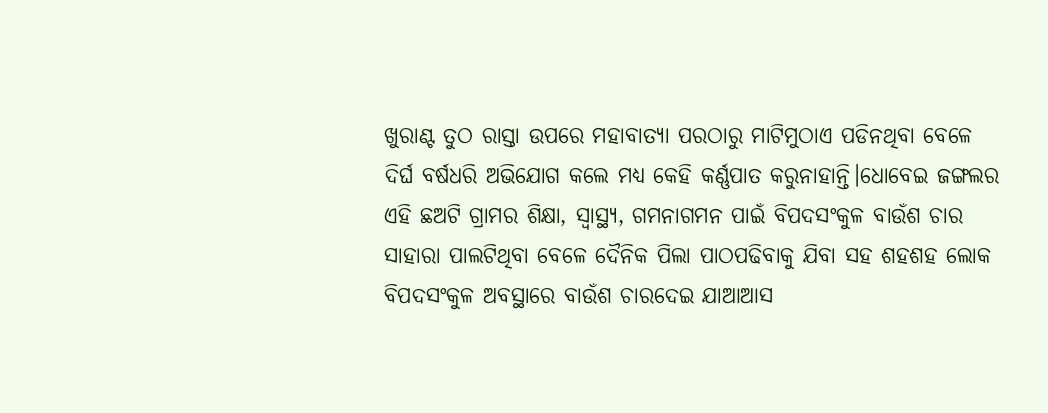ଖୁରାଣ୍ଟ ତୁଠ ରାସ୍ତା ଉପରେ ମହାବାତ୍ୟା ପରଠାରୁ ମାଟିମୁଠାଏ ପଡିନଥିବା ବେଳେ ଦିର୍ଘ ବର୍ଷଧରି ଅଭିଯୋଗ କଲେ ମଧ୍ୟ କେହି କର୍ଣ୍ଣପାତ କରୁନାହାନ୍ତି।ଧୋବେଇ ଜଙ୍ଗଲର ଏହି ଛଅଟି ଗ୍ରାମର ଶିକ୍ଷା, ସ୍ୱାସ୍ଥ୍ୟ, ଗମନାଗମନ ପାଇଁ ବିପଦସଂକୁଳ ବାଉଁଶ ଚାର ସାହାରା ପାଲଟିଥିବା ବେଳେ ଦୈନିକ ପିଲା ପାଠପଢିବାକୁ ଯିବା ସହ ଶହଶହ ଲୋକ ବିପଦସଂକୁଳ ଅବସ୍ଥାରେ ବାଉଁଶ ଚାରଦେଇ ଯାଆଆସ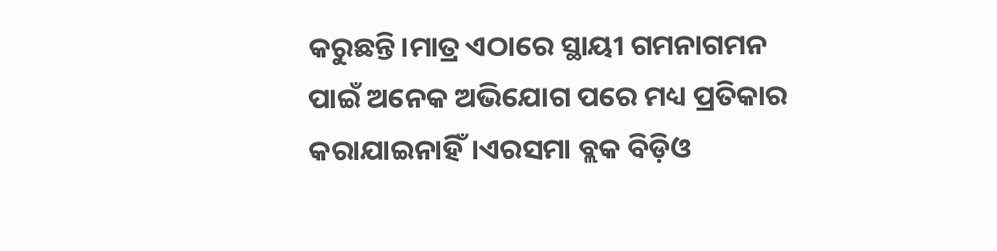କରୁଛନ୍ତି।ମାତ୍ର ଏଠାରେ ସ୍ଥାୟୀ ଗମନାଗମନ ପାଇଁ ଅନେକ ଅଭିଯୋଗ ପରେ ମଧ୍ୟ ପ୍ରତିକାର କରାଯାଇନାହିଁ।ଏରସମା ବ୍ଲକ ବିଡ଼ିଓ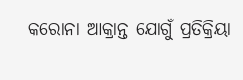କରୋନା ଆକ୍ରାନ୍ତ ଯୋଗୁଁ ପ୍ରତିକ୍ରିୟା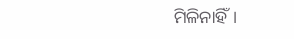ମିଳିନାହିଁ।